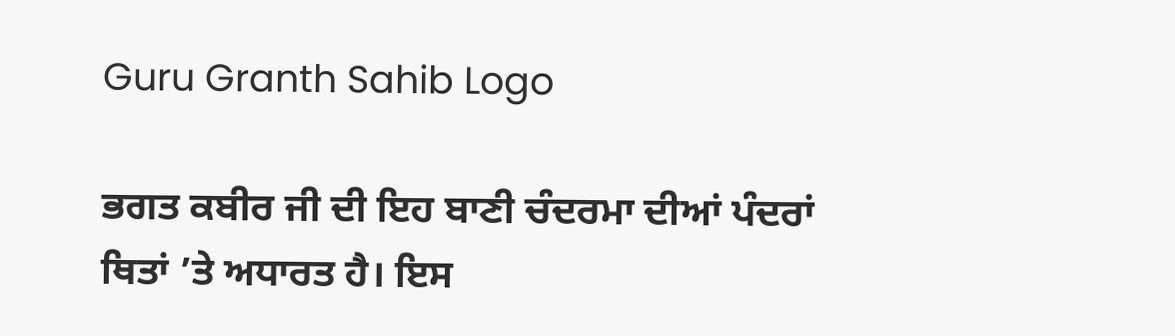Guru Granth Sahib Logo

ਭਗਤ ਕਬੀਰ ਜੀ ਦੀ ਇਹ ਬਾਣੀ ਚੰਦਰਮਾ ਦੀਆਂ ਪੰਦਰਾਂ ਥਿਤਾਂ ’ਤੇ ਅਧਾਰਤ ਹੈ। ਇਸ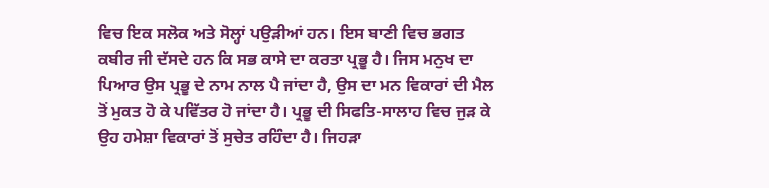ਵਿਚ ਇਕ ਸਲੋਕ ਅਤੇ ਸੋਲ੍ਹਾਂ ਪਉੜੀਆਂ ਹਨ। ਇਸ ਬਾਣੀ ਵਿਚ ਭਗਤ ਕਬੀਰ ਜੀ ਦੱਸਦੇ ਹਨ ਕਿ ਸਭ ਕਾਸੇ ਦਾ ਕਰਤਾ ਪ੍ਰਭੂ ਹੈ। ਜਿਸ ਮਨੁਖ ਦਾ ਪਿਆਰ ਉਸ ਪ੍ਰਭੂ ਦੇ ਨਾਮ ਨਾਲ ਪੈ ਜਾਂਦਾ ਹੈ, ਉਸ ਦਾ ਮਨ ਵਿਕਾਰਾਂ ਦੀ ਮੈਲ ਤੋਂ ਮੁਕਤ ਹੋ ਕੇ ਪਵਿੱਤਰ ਹੋ ਜਾਂਦਾ ਹੈ। ਪ੍ਰਭੂ ਦੀ ਸਿਫਤਿ-ਸਾਲਾਹ ਵਿਚ ਜੁੜ ਕੇ ਉਹ ਹਮੇਸ਼ਾ ਵਿਕਾਰਾਂ ਤੋਂ ਸੁਚੇਤ ਰਹਿੰਦਾ ਹੈ। ਜਿਹੜਾ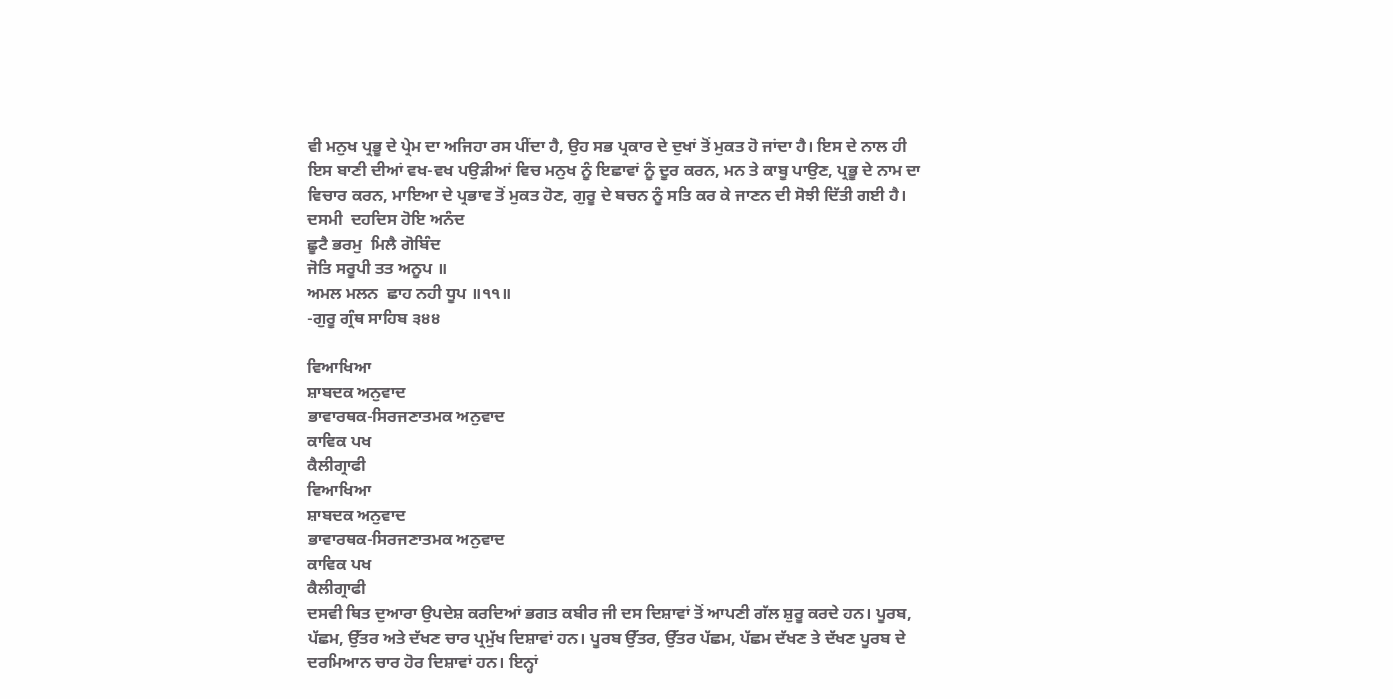ਵੀ ਮਨੁਖ ਪ੍ਰਭੂ ਦੇ ਪ੍ਰੇਮ ਦਾ ਅਜਿਹਾ ਰਸ ਪੀਂਦਾ ਹੈ, ਉਹ ਸਭ ਪ੍ਰਕਾਰ ਦੇ ਦੁਖਾਂ ਤੋਂ ਮੁਕਤ ਹੋ ਜਾਂਦਾ ਹੈ। ਇਸ ਦੇ ਨਾਲ ਹੀ ਇਸ ਬਾਣੀ ਦੀਆਂ ਵਖ-ਵਖ ਪਉੜੀਆਂ ਵਿਚ ਮਨੁਖ ਨੂੰ ਇਛਾਵਾਂ ਨੂੰ ਦੂਰ ਕਰਨ, ਮਨ ਤੇ ਕਾਬੂ ਪਾਉਣ, ਪ੍ਰਭੂ ਦੇ ਨਾਮ ਦਾ ਵਿਚਾਰ ਕਰਨ, ਮਾਇਆ ਦੇ ਪ੍ਰਭਾਵ ਤੋਂ ਮੁਕਤ ਹੋਣ, ਗੁਰੂ ਦੇ ਬਚਨ ਨੂੰ ਸਤਿ ਕਰ ਕੇ ਜਾਣਨ ਦੀ ਸੋਝੀ ਦਿੱਤੀ ਗਈ ਹੈ।
ਦਸਮੀ  ਦਹਦਿਸ ਹੋਇ ਅਨੰਦ
ਛੂਟੈ ਭਰਮੁ  ਮਿਲੈ ਗੋਬਿੰਦ
ਜੋਤਿ ਸਰੂਪੀ ਤਤ ਅਨੂਪ ॥
ਅਮਲ ਮਲਨ  ਛਾਹ ਨਹੀ ਧੂਪ ॥੧੧॥
-ਗੁਰੂ ਗ੍ਰੰਥ ਸਾਹਿਬ ੩੪੪

ਵਿਆਖਿਆ
ਸ਼ਾਬਦਕ ਅਨੁਵਾਦ
ਭਾਵਾਰਥਕ-ਸਿਰਜਣਾਤਮਕ ਅਨੁਵਾਦ
ਕਾਵਿਕ ਪਖ
ਕੈਲੀਗ੍ਰਾਫੀ
ਵਿਆਖਿਆ
ਸ਼ਾਬਦਕ ਅਨੁਵਾਦ
ਭਾਵਾਰਥਕ-ਸਿਰਜਣਾਤਮਕ ਅਨੁਵਾਦ
ਕਾਵਿਕ ਪਖ
ਕੈਲੀਗ੍ਰਾਫੀ
ਦਸਵੀ ਥਿਤ ਦੁਆਰਾ ਉਪਦੇਸ਼ ਕਰਦਿਆਂ ਭਗਤ ਕਬੀਰ ਜੀ ਦਸ ਦਿਸ਼ਾਵਾਂ ਤੋਂ ਆਪਣੀ ਗੱਲ ਸ਼ੁਰੂ ਕਰਦੇ ਹਨ। ਪੂਰਬ, ਪੱਛਮ, ਉੱਤਰ ਅਤੇ ਦੱਖਣ ਚਾਰ ਪ੍ਰਮੁੱਖ ਦਿਸ਼ਾਵਾਂ ਹਨ। ਪੂਰਬ ਉੱਤਰ, ਉੱਤਰ ਪੱਛਮ, ਪੱਛਮ ਦੱਖਣ ਤੇ ਦੱਖਣ ਪੂਰਬ ਦੇ ਦਰਮਿਆਨ ਚਾਰ ਹੋਰ ਦਿਸ਼ਾਵਾਂ ਹਨ। ਇਨ੍ਹਾਂ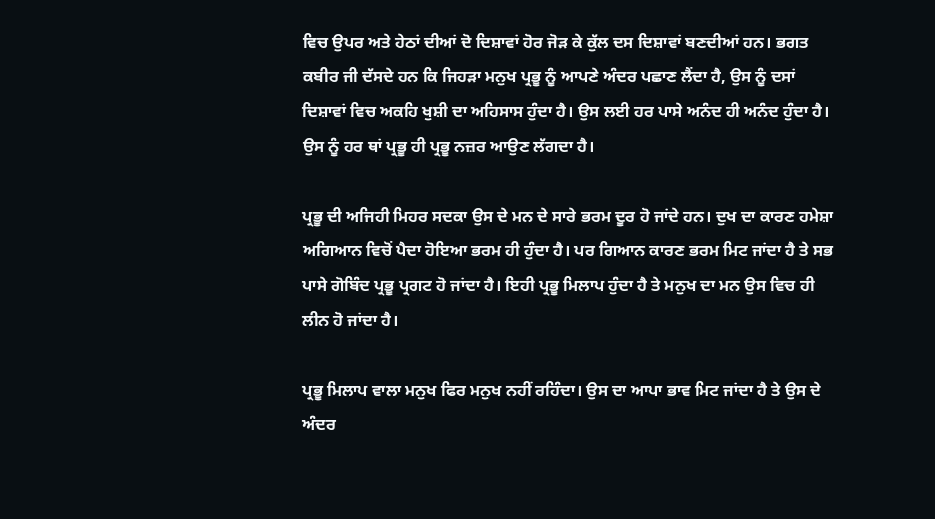ਵਿਚ ਉਪਰ ਅਤੇ ਹੇਠਾਂ ਦੀਆਂ ਦੋ ਦਿਸ਼ਾਵਾਂ ਹੋਰ ਜੋੜ ਕੇ ਕੁੱਲ ਦਸ ਦਿਸ਼ਾਵਾਂ ਬਣਦੀਆਂ ਹਨ। ਭਗਤ ਕਬੀਰ ਜੀ ਦੱਸਦੇ ਹਨ ਕਿ ਜਿਹੜਾ ਮਨੁਖ ਪ੍ਰਭੂ ਨੂੰ ਆਪਣੇ ਅੰਦਰ ਪਛਾਣ ਲੈਂਦਾ ਹੈ, ਉਸ ਨੂੰ ਦਸਾਂ ਦਿਸ਼ਾਵਾਂ ਵਿਚ ਅਕਹਿ ਖੁਸ਼ੀ ਦਾ ਅਹਿਸਾਸ ਹੁੰਦਾ ਹੈ। ਉਸ ਲਈ ਹਰ ਪਾਸੇ ਅਨੰਦ ਹੀ ਅਨੰਦ ਹੁੰਦਾ ਹੈ। ਉਸ ਨੂੰ ਹਰ ਥਾਂ ਪ੍ਰਭੂ ਹੀ ਪ੍ਰਭੂ ਨਜ਼ਰ ਆਉਣ ਲੱਗਦਾ ਹੈ।

ਪ੍ਰਭੂ ਦੀ ਅਜਿਹੀ ਮਿਹਰ ਸਦਕਾ ਉਸ ਦੇ ਮਨ ਦੇ ਸਾਰੇ ਭਰਮ ਦੂਰ ਹੋ ਜਾਂਦੇ ਹਨ। ਦੁਖ ਦਾ ਕਾਰਣ ਹਮੇਸ਼ਾ ਅਗਿਆਨ ਵਿਚੋਂ ਪੈਦਾ ਹੋਇਆ ਭਰਮ ਹੀ ਹੁੰਦਾ ਹੈ। ਪਰ ਗਿਆਨ ਕਾਰਣ ਭਰਮ ਮਿਟ ਜਾਂਦਾ ਹੈ ਤੇ ਸਭ ਪਾਸੇ ਗੋਬਿੰਦ ਪ੍ਰਭੂ ਪ੍ਰਗਟ ਹੋ ਜਾਂਦਾ ਹੈ। ਇਹੀ ਪ੍ਰਭੂ ਮਿਲਾਪ ਹੁੰਦਾ ਹੈ ਤੇ ਮਨੁਖ ਦਾ ਮਨ ਉਸ ਵਿਚ ਹੀ ਲੀਨ ਹੋ ਜਾਂਦਾ ਹੈ।

ਪ੍ਰਭੂ ਮਿਲਾਪ ਵਾਲਾ ਮਨੁਖ ਫਿਰ ਮਨੁਖ ਨਹੀਂ ਰਹਿੰਦਾ। ਉਸ ਦਾ ਆਪਾ ਭਾਵ ਮਿਟ ਜਾਂਦਾ ਹੈ ਤੇ ਉਸ ਦੇ ਅੰਦਰ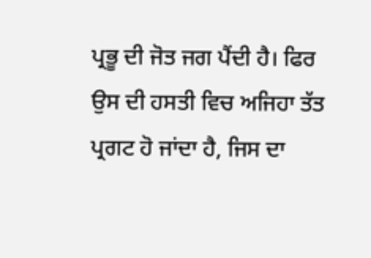ਪ੍ਰਭੂ ਦੀ ਜੋਤ ਜਗ ਪੈਂਦੀ ਹੈ। ਫਿਰ ਉਸ ਦੀ ਹਸਤੀ ਵਿਚ ਅਜਿਹਾ ਤੱਤ ਪ੍ਰਗਟ ਹੋ ਜਾਂਦਾ ਹੈ, ਜਿਸ ਦਾ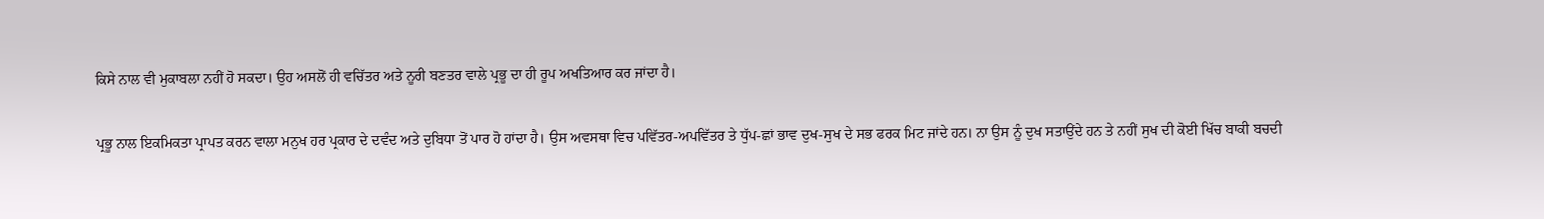ਕਿਸੇ ਨਾਲ ਵੀ ਮੁਕਾਬਲਾ ਨਹੀਂ ਹੋ ਸਕਦਾ। ਉਹ ਅਸਲੋਂ ਹੀ ਵਚਿੱਤਰ ਅਤੇ ਨੂਰੀ ਬਣਤਰ ਵਾਲੇ ਪ੍ਰਭੂ ਦਾ ਹੀ ਰੂਪ ਅਖਤਿਆਰ ਕਰ ਜਾਂਦਾ ਹੈ।

ਪ੍ਰਭੂ ਨਾਲ ਇਕਮਿਕਤਾ ਪ੍ਰਾਪਤ ਕਰਨ ਵਾਲਾ ਮਨੁਖ ਹਰ ਪ੍ਰਕਾਰ ਦੇ ਦਵੰਦ ਅਤੇ ਦੁਬਿਧਾ ਤੋਂ ਪਾਰ ਹੋ ਹਾਂਦਾ ਹੈ। ਉਸ ਅਵਸਥਾ ਵਿਚ ਪਵਿੱਤਰ-ਅਪਵਿੱਤਰ ਤੇ ਧੁੱਪ-ਛਾਂ ਭਾਵ ਦੁਖ-ਸੁਖ ਦੇ ਸਭ ਫਰਕ ਮਿਟ ਜਾਂਦੇ ਹਨ। ਨਾ ਉਸ ਨੂੰ ਦੁਖ ਸਤਾਉਂਦੇ ਹਨ ਤੇ ਨਹੀਂ ਸੁਖ ਦੀ ਕੋਈ ਖਿੱਚ ਬਾਕੀ ਬਚਦੀ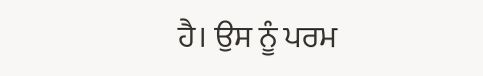ਹੈ। ਉਸ ਨੂੰ ਪਰਮ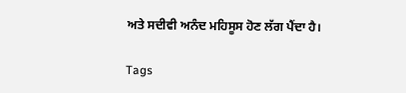ਅਤੇ ਸਦੀਵੀ ਅਨੰਦ ਮਹਿਸੂਸ ਹੋਣ ਲੱਗ ਪੈਂਦਾ ਹੈ।

Tags